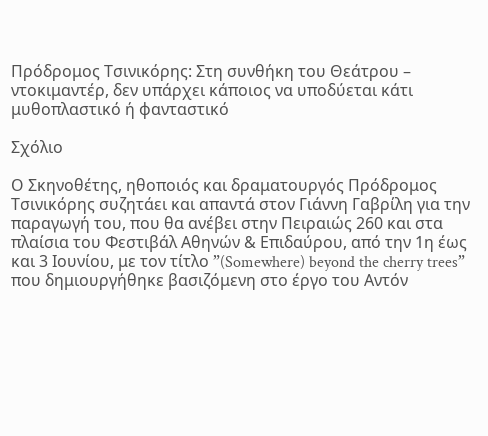Πρόδρομος Τσινικόρης: Στη συνθήκη του Θεάτρου – ντοκιμαντέρ, δεν υπάρχει κάποιος να υποδύεται κάτι μυθοπλαστικό ή φανταστικό

Σχόλιο

Ο Σκηνοθέτης, ηθοποιός και δραματουργός Πρόδρομος Τσινικόρης συζητάει και απαντά στον Γιάννη Γαβρίλη για την παραγωγή του, που θα ανέβει στην Πειραιώς 260 και στα πλαίσια του Φεστιβάλ Αθηνών & Επιδαύρου, από την 1η έως και 3 Ιουνίου, με τον τίτλο ”(Somewhere) beyond the cherry trees” που δημιουργήθηκε βασιζόμενη στο έργο του Αντόν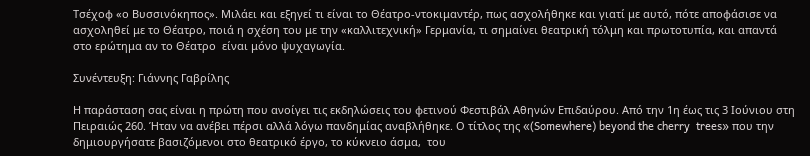Τσέχοφ «ο Βυσσινόκηπος». Μιλάει και εξηγεί τι είναι το Θέατρο-ντοκιμαντέρ, πως ασχολήθηκε και γιατί με αυτό, πότε αποφάσισε να ασχοληθεί με το Θέατρο, ποιά η σχέση του με την «καλλιτεχνική» Γερμανία, τι σημαίνει θεατρική τόλμη και πρωτοτυπία, και απαντά στο ερώτημα αν το Θέατρο  είναι μόνο ψυχαγωγία.

Συνέντευξη: Γιάννης Γαβρίλης

Η παράσταση σας είναι η πρώτη που ανοίγει τις εκδηλώσεις του φετινού Φεστιβάλ Αθηνών Επιδαύρου. Από την 1η έως τις 3 Ιούνιου στη Πειραιώς 260. Ήταν να ανέβει πέρσι αλλά λόγω πανδημίας αναβλήθηκε. Ο τίτλος της «(Somewhere) beyond the cherry  trees» που την δημιουργήσατε βασιζόμενοι στο θεατρικό έργο, το κύκνειο άσμα,  του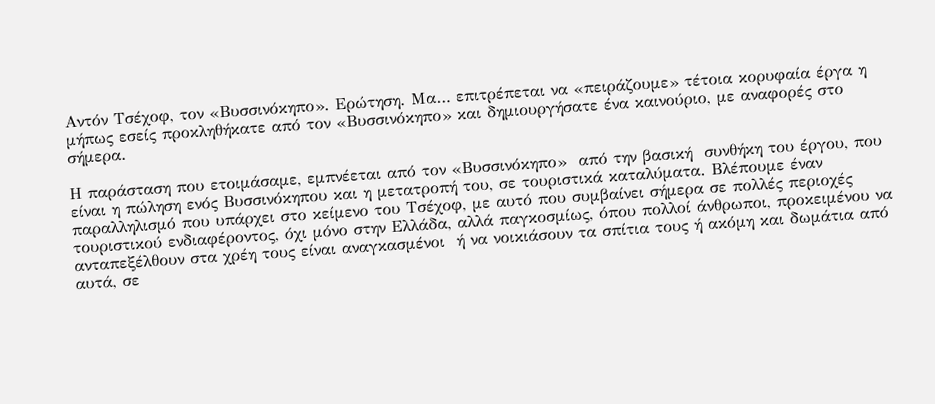Αντόν Τσέχοφ, τον «Βυσσινόκηπο». Ερώτηση. Μα… επιτρέπεται να «πειράζουμε» τέτοια κορυφαία έργα η μήπως εσείς προκληθήκατε από τον «Βυσσινόκηπο» και δημιουργήσατε ένα καινούριο, με αναφορές στο σήμερα.

Η παράσταση που ετοιμάσαμε, εμπνέεται από τον «Βυσσινόκηπο»  από την βασική  συνθήκη του έργου, που είναι η πώληση ενός Βυσσινόκηπου και η μετατροπή του, σε τουριστικά καταλύματα. Βλέπουμε έναν παραλληλισμό που υπάρχει στο κείμενο του Τσέχοφ, με αυτό που συμβαίνει σήμερα σε πολλές περιοχές τουριστικού ενδιαφέροντος, όχι μόνο στην Ελλάδα, αλλά παγκοσμίως, όπου πολλοί άνθρωποι, προκειμένου να ανταπεξέλθουν στα χρέη τους είναι αναγκασμένοι  ή να νοικιάσουν τα σπίτια τους ή ακόμη και δωμάτια από αυτά, σε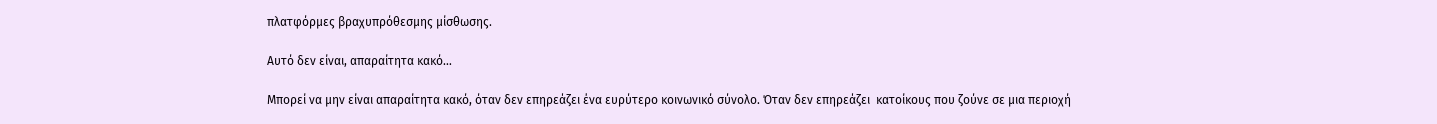πλατφόρμες βραχυπρόθεσμης μίσθωσης.

Αυτό δεν είναι, απαραίτητα κακό…

Μπορεί να μην είναι απαραίτητα κακό, όταν δεν επηρεάζει ένα ευρύτερο κοινωνικό σύνολο. Όταν δεν επηρεάζει  κατοίκους που ζούνε σε μια περιοχή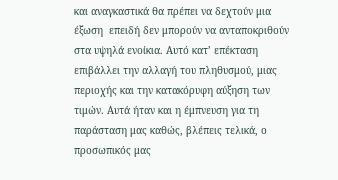και αναγκαστικά θα πρέπει να δεχτούν μια έξωση  επειδή δεν μπορούν να ανταποκριθούν στα υψηλά ενοίκια. Αυτό κατ’ επέκταση επιβάλλει την αλλαγή του πληθυσμού, μιας περιοχής και την κατακόρυφη αύξηση των  τιμών. Αυτά ήταν και η έμπνευση για τη παράσταση μας καθώς, βλέπεις τελικά, ο προσωπικός μας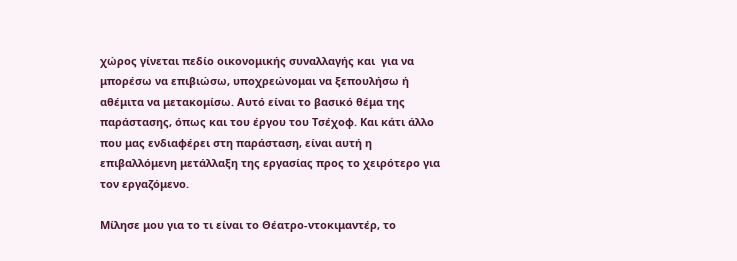χώρος γίνεται πεδίο οικονομικής συναλλαγής και  για να μπορέσω να επιβιώσω, υποχρεώνομαι να ξεπουλήσω ή αθέμιτα να μετακομίσω. Αυτό είναι το βασικό θέμα της παράστασης, όπως και του έργου του Τσέχοφ. Και κάτι άλλο που μας ενδιαφέρει στη παράσταση, είναι αυτή η επιβαλλόμενη μετάλλαξη της εργασίας προς το χειρότερο για τον εργαζόμενο.

Μίλησε μου για το τι είναι το Θέατρο-ντοκιμαντέρ, το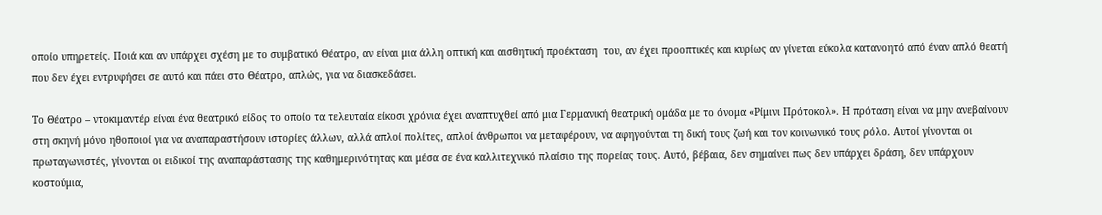οποίο υπηρετείς. Ποιά και αν υπάρχει σχέση με το συμβατικό Θέατρο, αν είναι μια άλλη οπτική και αισθητική προέκταση  του, αν έχει προοπτικές και κυρίως αν γίνεται εύκολα κατανοητό από έναν απλό θεατή που δεν έχει εντρυφήσει σε αυτό και πάει στο Θέατρο, απλώς, για να διασκεδάσει.

Το Θέατρο – ντοκιμαντέρ είναι ένα θεατρικό είδος το οποίο τα τελευταία είκοσι χρόνια έχει αναπτυχθεί από μια Γερμανική θεατρική ομάδα με το όνομα «Ρίμινι Πρότοκολ». Η πρόταση είναι να μην ανεβαίνουν στη σκηνή μόνο ηθοποιοί για να αναπαραστήσουν ιστορίες άλλων, αλλά απλοί πολίτες, απλοί άνθρωποι να μεταφέρουν, να αφηγούνται τη δική τους ζωή και τον κοινωνικό τους ρόλο. Αυτοί γίνονται οι πρωταγωνιστές, γίνονται οι ειδικοί της αναπαράστασης της καθημερινότητας και μέσα σε ένα καλλιτεχνικό πλαίσιο της πορείας τους. Αυτό, βέβαια, δεν σημαίνει πως δεν υπάρχει δράση, δεν υπάρχουν  κοστούμια,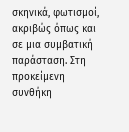σκηνικά, φωτισμοί, ακριβώς όπως και σε μια συμβατική παράσταση. Στη προκείμενη συνθήκη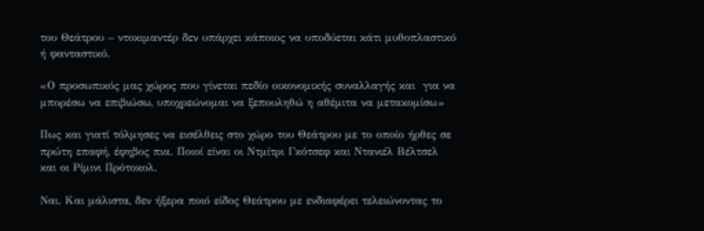του Θεάτρου – ντοκιμαντέρ δεν υπάρχει κάποιος να υποδύεται κάτι μυθοπλαστικό ή φανταστικό.

«Ο προσωπικός μας χώρος που γίνεται πεδίο οικονομικής συναλλαγής και  για να μπορέσω να επιβιώσω, υποχρεώνομαι να ξεπουληθώ η αθέμιτα να μετακομίσω»

Πως και γιατί τόλμησες να εισέλθεις στο χώρο του Θεάτρου με το οποίο ήρθες σε πρώτη επαφή, έφηβος πια. Ποιοί είναι οι Ντμίτρι Γκότσεφ και Ντανιέλ Βέλτσελ και οι Ρίμινι Πρότοκολ.

Ναι. Και μάλιστα, δεν ήξερα ποιό είδος Θεάτρου με ενδιαφέρει τελειώνοντας το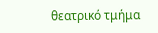θεατρικό τμήμα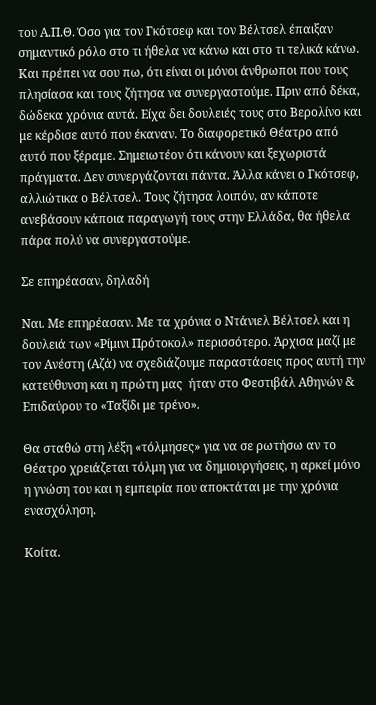του Α.Π.Θ. Όσο για τον Γκότσεφ και τον Βέλτσελ έπαιξαν σημαντικό ρόλο στο τι ήθελα να κάνω και στο τι τελικά κάνω. Και πρέπει να σου πω, ότι είναι οι μόνοι άνθρωποι που τους πλησίασα και τους ζήτησα να συνεργαστούμε. Πριν από δέκα, δώδεκα χρόνια αυτά. Είχα δει δουλειές τους στο Βερολίνο και με κέρδισε αυτό που έκαναν. Το διαφορετικό Θέατρο από αυτό που ξέραμε. Σημειωτέον ότι κάνουν και ξεχωριστά  πράγματα. Δεν συνεργάζονται πάντα. Άλλα κάνει ο Γκότσεφ, αλλιώτικα ο Βέλτσελ. Τους ζήτησα λοιπόν, αν κάποτε ανεβάσουν κάποια παραγωγή τους στην Ελλάδα, θα ήθελα πάρα πολύ να συνεργαστούμε.

Σε επηρέασαν, δηλαδή

Ναι. Με επηρέασαν. Με τα χρόνια ο Ντάνιελ Βέλτσελ και η δουλειά των «Ρίμινι Πρότοκολ» περισσότερο. Άρχισα μαζί με τον Ανέστη (Αζά) να σχεδιάζουμε παραστάσεις προς αυτή την κατεύθυνση και η πρώτη μας  ήταν στο Φεστιβάλ Αθηνών & Επιδαύρου το «Ταξίδι με τρένο».

Θα σταθώ στη λέξη «τόλμησες» για να σε ρωτήσω αν το Θέατρο χρειάζεται τόλμη για να δημιουργήσεις, η αρκεί μόνο η γνώση του και η εμπειρία που αποκτάται με την χρόνια ενασχόληση.

Κοίτα.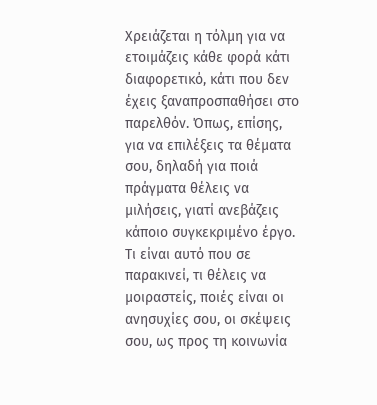Χρειάζεται η τόλμη για να ετοιμάζεις κάθε φορά κάτι διαφορετικό, κάτι που δεν έχεις ξαναπροσπαθήσει στο παρελθόν. Όπως, επίσης, για να επιλέξεις τα θέματα σου, δηλαδή για ποιά πράγματα θέλεις να μιλήσεις, γιατί ανεβάζεις κάποιο συγκεκριμένο έργο. Τι είναι αυτό που σε παρακινεί, τι θέλεις να μοιραστείς, ποιές είναι οι ανησυχίες σου, οι σκέψεις σου, ως προς τη κοινωνία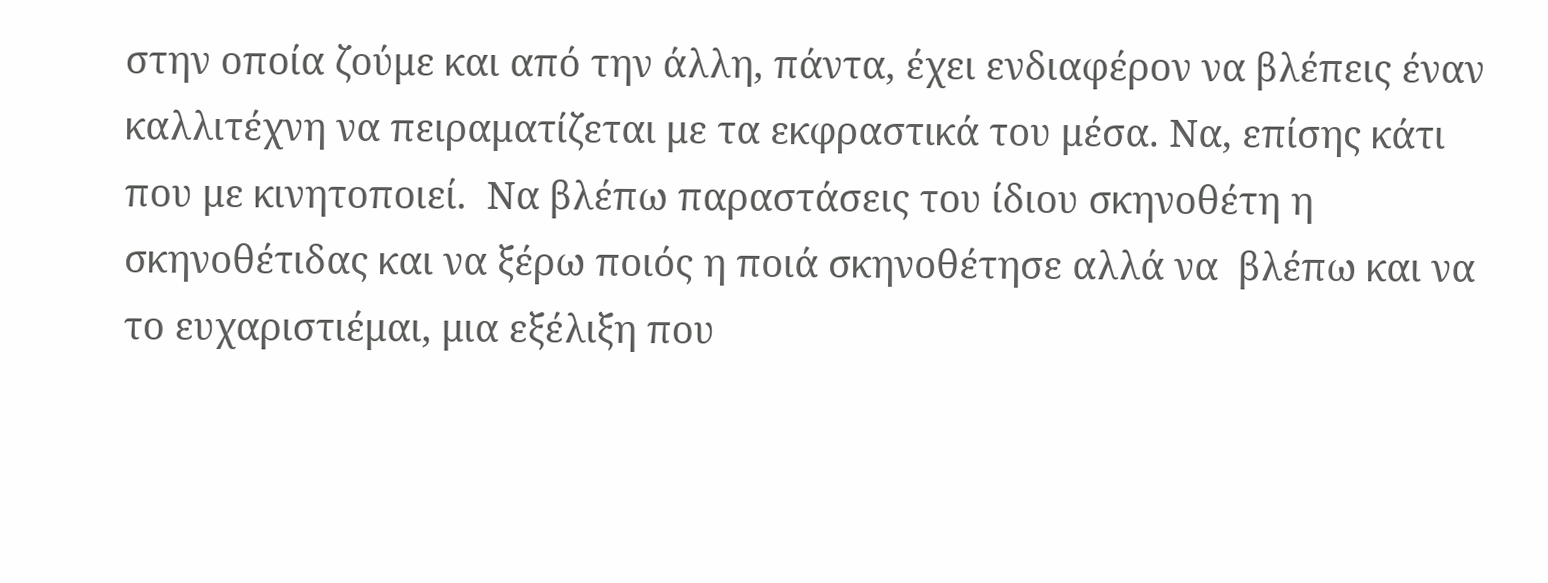στην οποία ζούμε και από την άλλη, πάντα, έχει ενδιαφέρον να βλέπεις έναν καλλιτέχνη να πειραματίζεται με τα εκφραστικά του μέσα. Να, επίσης κάτι που με κινητοποιεί.  Να βλέπω παραστάσεις του ίδιου σκηνοθέτη η σκηνοθέτιδας και να ξέρω ποιός η ποιά σκηνοθέτησε αλλά να  βλέπω και να το ευχαριστιέμαι, μια εξέλιξη που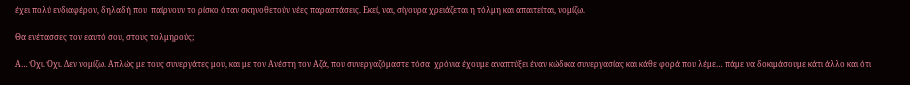έχει πολύ ενδιαφέρον, δηλαδή που  παίρνουν το ρίσκο όταν σκηνοθετούν νέες παραστάσεις. Εκεί, ναι, σίγουρα χρειάζεται η τόλμη και απαιτείται, νομίζω.

Θα ενέτασσες τον εαυτό σου, στους τολμηρούς;

Α… Όχι. Όχι. Δεν νομίζω. Απλώς με τους συνεργάτες μου, και με τον Ανέστη τον Αζά, που συνεργαζόμαστε τόσα  χρόνια έχουμε αναπτύξει έναν κώδικα συνεργασίας και κάθε φορά που λέμε… πάμε να δοκιμάσουμε κάτι άλλο και ότι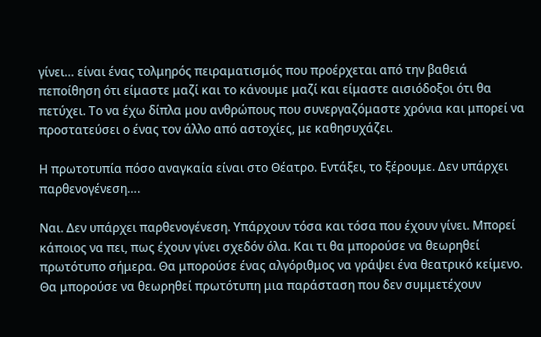γίνει… είναι ένας τολμηρός πειραματισμός που προέρχεται από την βαθειά πεποίθηση ότι είμαστε μαζί και το κάνουμε μαζί και είμαστε αισιόδοξοι ότι θα πετύχει. Το να έχω δίπλα μου ανθρώπους που συνεργαζόμαστε χρόνια και μπορεί να προστατεύσει ο ένας τον άλλο από αστοχίες, με καθησυχάζει.

Η πρωτοτυπία πόσο αναγκαία είναι στο Θέατρο. Εντάξει, το ξέρουμε. Δεν υπάρχει παρθενογένεση….

Ναι. Δεν υπάρχει παρθενογένεση. Υπάρχουν τόσα και τόσα που έχουν γίνει. Μπορεί κάποιος να πει, πως έχουν γίνει σχεδόν όλα. Και τι θα μπορούσε να θεωρηθεί πρωτότυπο σήμερα. Θα μπορούσε ένας αλγόριθμος να γράψει ένα θεατρικό κείμενο. Θα μπορούσε να θεωρηθεί πρωτότυπη μια παράσταση που δεν συμμετέχουν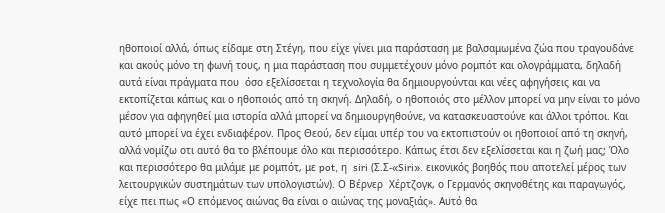ηθοποιοί αλλά, όπως είδαμε στη Στέγη, που είχε γίνει μια παράσταση με βαλσαμωμένα ζώα που τραγουδάνε και ακούς μόνο τη φωνή τους, η μια παράσταση που συμμετέχουν μόνο ρομπότ και ολογράμματα, δηλαδή αυτά είναι πράγματα που  όσο εξελίσσεται η τεχνολογία θα δημιουργούνται και νέες αφηγήσεις και να εκτοπίζεται κάπως και ο ηθοποιός από τη σκηνή. Δηλαδή, ο ηθοποιός στο μέλλον μπορεί να μην είναι το μόνο μέσον για αφηγηθεί μια ιστορία αλλά μπορεί να δημιουργηθούνε, να κατασκευαστούνε και άλλοι τρόποι. Και αυτό μπορεί να έχει ενδιαφέρον. Προς Θεού, δεν είμαι υπέρ του να εκτοπιστούν οι ηθοποιοί από τη σκηνή, αλλά νομίζω οτι αυτό θα το βλέπουμε όλο και περισσότερο. Κάπως έτσι δεν εξελίσσεται και η ζωή μας; Όλο και περισσότερο θα μιλάμε με ρομπότ, με pot, η  siri (Σ.Σ-«Siri». εικονικός βοηθός που αποτελεί μέρος των λειτουργικών συστημάτων των υπολογιστών). Ο Βέρνερ  Χέρτζογκ, ο Γερμανός σκηνοθέτης και παραγωγός, είχε πει πως «Ο επόμενος αιώνας θα είναι ο αιώνας της μοναξιάς». Αυτό θα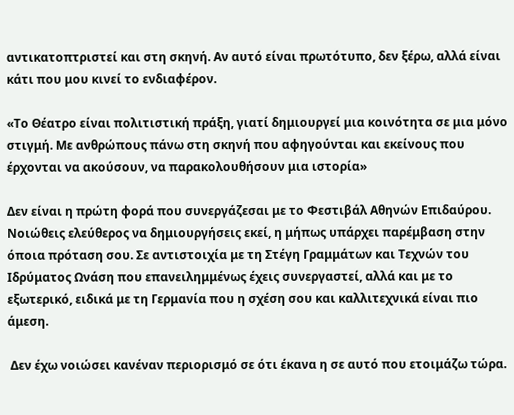αντικατοπτριστεί και στη σκηνή. Αν αυτό είναι πρωτότυπο, δεν ξέρω, αλλά είναι κάτι που μου κινεί το ενδιαφέρον.

«Το Θέατρο είναι πολιτιστική πράξη, γιατί δημιουργεί μια κοινότητα σε μια μόνο στιγμή. Με ανθρώπους πάνω στη σκηνή που αφηγούνται και εκείνους που έρχονται να ακούσουν, να παρακολουθήσουν μια ιστορία»

Δεν είναι η πρώτη φορά που συνεργάζεσαι με το Φεστιβάλ Αθηνών Επιδαύρου.  Νοιώθεις ελεύθερος να δημιουργήσεις εκεί, η μήπως υπάρχει παρέμβαση στην όποια πρόταση σου. Σε αντιστοιχία με τη Στέγη Γραμμάτων και Τεχνών του Ιδρύματος Ωνάση που επανειλημμένως έχεις συνεργαστεί, αλλά και με το εξωτερικό, ειδικά με τη Γερμανία που η σχέση σου και καλλιτεχνικά είναι πιο άμεση.

 Δεν έχω νοιώσει κανέναν περιορισμό σε ότι έκανα η σε αυτό που ετοιμάζω τώρα.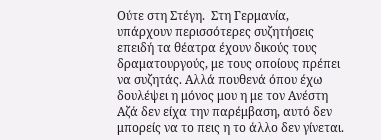Ούτε στη Στέγη.  Στη Γερμανία, υπάρχουν περισσότερες συζητήσεις επειδή τα θέατρα έχουν δικούς τους δραματουργούς, με τους οποίους πρέπει να συζητάς. Αλλά πουθενά όπου έχω δουλέψει η μόνος μου η με τον Ανέστη Αζά δεν είχα την παρέμβαση, αυτό δεν μπορείς να το πεις η το άλλο δεν γίνεται.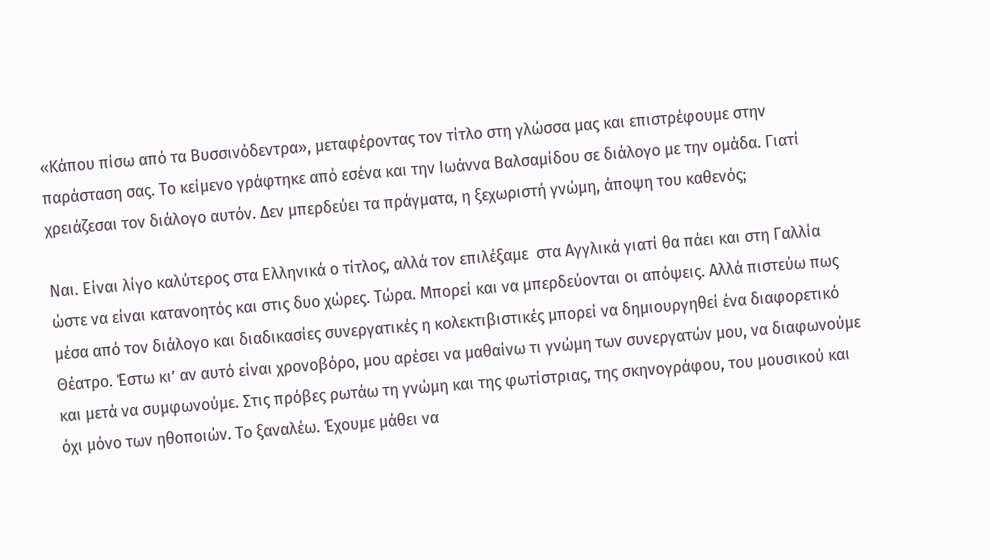«Κάπου πίσω από τα Bυσσινόδεντρα», μεταφέροντας τον τίτλο στη γλώσσα μας και επιστρέφουμε στην παράσταση σας. Το κείμενο γράφτηκε από εσένα και την Ιωάννα Βαλσαμίδου σε διάλογο με την ομάδα. Γιατί χρειάζεσαι τον διάλογο αυτόν. Δεν μπερδεύει τα πράγματα, η ξεχωριστή γνώμη, άποψη του καθενός;

Ναι. Είναι λίγο καλύτερος στα Ελληνικά ο τίτλος, αλλά τον επιλέξαμε  στα Αγγλικά γιατί θα πάει και στη Γαλλία ώστε να είναι κατανοητός και στις δυο χώρες. Τώρα. Μπορεί και να μπερδεύονται οι απόψεις. Αλλά πιστεύω πως μέσα από τον διάλογο και διαδικασίες συνεργατικές η κολεκτιβιστικές μπορεί να δημιουργηθεί ένα διαφορετικό Θέατρο. Έστω κι’ αν αυτό είναι χρονοβόρο, μου αρέσει να μαθαίνω τι γνώμη των συνεργατών μου, να διαφωνούμε και μετά να συμφωνούμε. Στις πρόβες ρωτάω τη γνώμη και της φωτίστριας, της σκηνογράφου, του μουσικού και όχι μόνο των ηθοποιών. Το ξαναλέω. Έχουμε μάθει να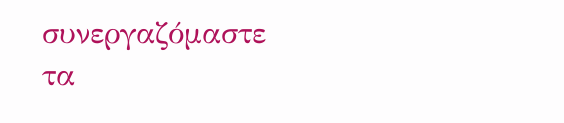συνεργαζόμαστε τα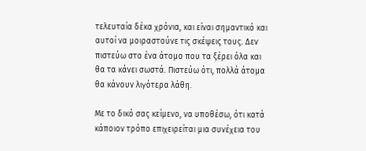τελευταία δέκα χρόνια, και είναι σημαντικό και αυτοί να μοιραστούνε τις σκέψεις τους. Δεν πιστεύω στο ένα άτομο που τα ξέρει όλα και θα τα κάνει σωστά. Πιστεύω ότι, πολλά άτομα θα κάνουν λιγότερα λάθη.

Με το δικό σας κείμενο, να υποθέσω, ότι κατά κάποιον τρόπο επιχειρείται μια συνέχεια του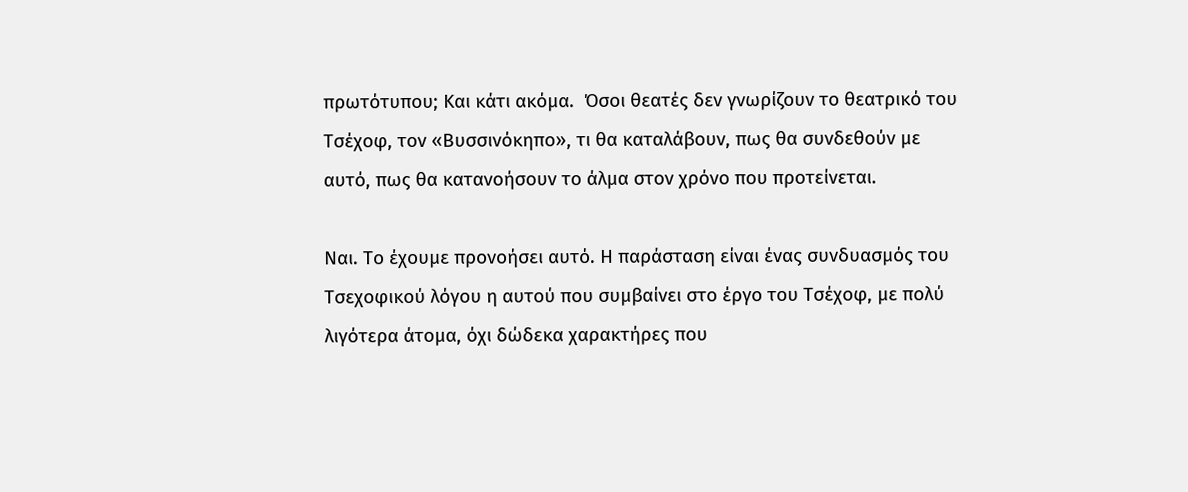πρωτότυπου; Και κάτι ακόμα.  Όσοι θεατές δεν γνωρίζουν το θεατρικό του Τσέχοφ, τον «Βυσσινόκηπο», τι θα καταλάβουν, πως θα συνδεθούν με αυτό, πως θα κατανοήσουν το άλμα στον χρόνο που προτείνεται.

Ναι. Το έχουμε προνοήσει αυτό. Η παράσταση είναι ένας συνδυασμός του Τσεχοφικού λόγου η αυτού που συμβαίνει στο έργο του Τσέχοφ, με πολύ λιγότερα άτομα, όχι δώδεκα χαρακτήρες που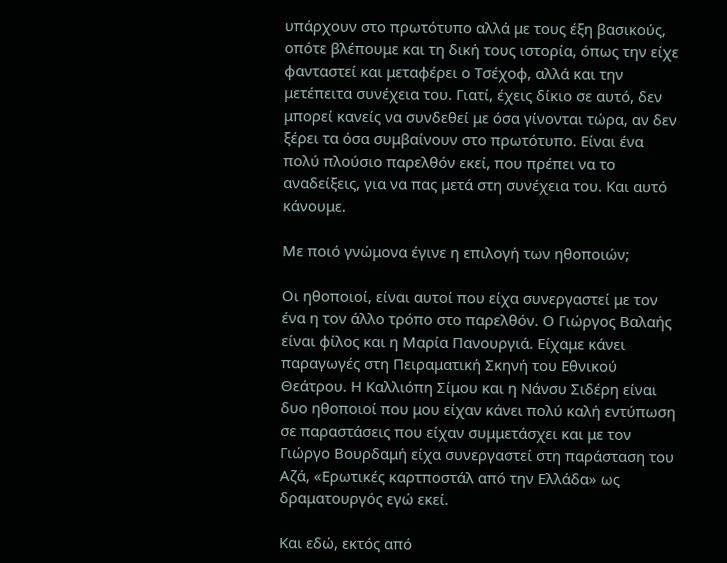υπάρχουν στο πρωτότυπο αλλά με τους έξη βασικούς, οπότε βλέπουμε και τη δική τους ιστορία, όπως την είχε φανταστεί και μεταφέρει ο Τσέχοφ, αλλά και την μετέπειτα συνέχεια του. Γιατί, έχεις δίκιο σε αυτό, δεν μπορεί κανείς να συνδεθεί με όσα γίνονται τώρα, αν δεν ξέρει τα όσα συμβαίνουν στο πρωτότυπο. Είναι ένα πολύ πλούσιο παρελθόν εκεί, που πρέπει να το αναδείξεις, για να πας μετά στη συνέχεια του. Και αυτό κάνουμε.

Με ποιό γνώμονα έγινε η επιλογή των ηθοποιών;

Οι ηθοποιοί, είναι αυτοί που είχα συνεργαστεί με τον ένα η τον άλλο τρόπο στο παρελθόν. Ο Γιώργος Βαλαής είναι φίλος και η Μαρία Πανουργιά. Είχαμε κάνει παραγωγές στη Πειραματική Σκηνή του Εθνικού Θεάτρου. Η Καλλιόπη Σίμου και η Νάνσυ Σιδέρη είναι δυο ηθοποιοί που μου είχαν κάνει πολύ καλή εντύπωση σε παραστάσεις που είχαν συμμετάσχει και με τον  Γιώργο Βουρδαμή είχα συνεργαστεί στη παράσταση του Αζά, «Ερωτικές καρτποστάλ από την Ελλάδα» ως δραματουργός εγώ εκεί.

Και εδώ, εκτός από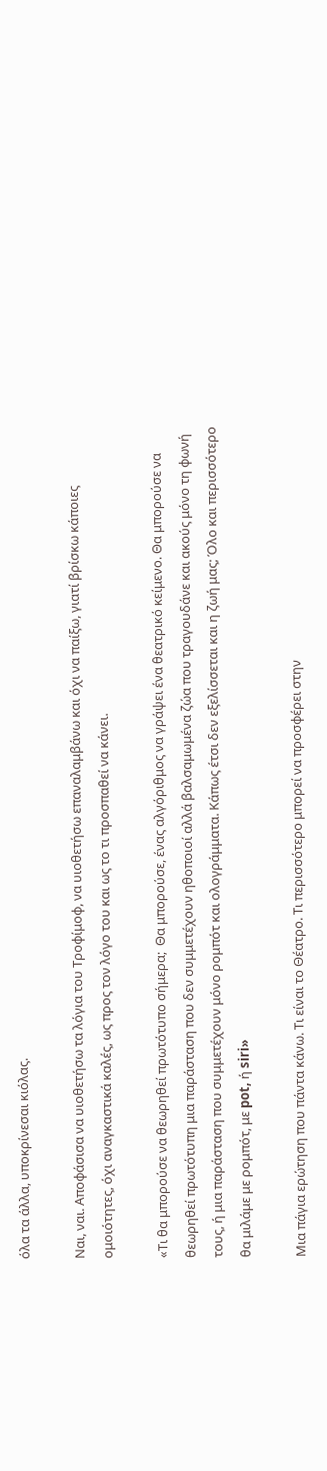όλα τα άλλα, υποκρίνεσαι κιόλας.

Ναι, ναι. Αποφάσισα να υιοθετήσω τα λόγια του Τροφίμοφ, να υιοθετήσω επαναλαμβάνω και όχι να παίξω, γιατί βρίσκω κάποιες ομοιότητες, όχι αναγκαστικά καλές, ως προς τον λόγο του και ως το τι προσπαθεί να κάνει.

«Τι θα μπορούσε να θεωρηθεί πρωτότυπο σήμερα;  Θα μπορούσε, ένας αλγόριθμος να γράψει ένα θεατρικό κείμενο. Θα μπορούσε να θεωρηθεί πρωτότυπη μια παράσταση που δεν συμμετέχουν ηθοποιοί αλλά βαλσαμωμένα ζώα που τραγουδάνε και ακούς μόνο τη φωνή τους, ή μια παράσταση που συμμετέχουν μόνο ρομπότ και ολογράμματα. Κάπως έτσι δεν εξελίσσεται και η ζωή μας; Όλο και περισσότερο θα μιλάμε με ρομπότ, με pot, ή siri»

Μια πάγια ερώτηση που πάντα κάνω. Τι είναι το Θέατρο. Τι περισσότερο μπορεί να προσφέρει στην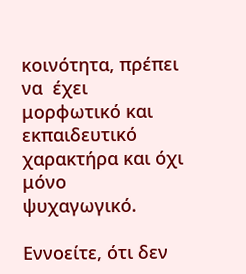κοινότητα, πρέπει να  έχει μορφωτικό και εκπαιδευτικό χαρακτήρα και όχι μόνο ψυχαγωγικό.

Εννοείτε, ότι δεν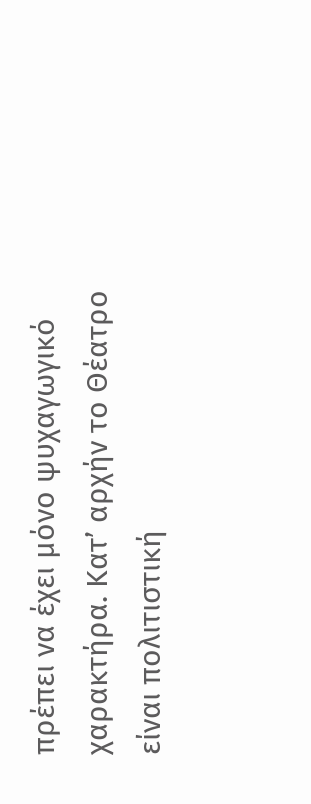πρέπει να έχει μόνο ψυχαγωγικό χαρακτήρα. Κατ’ αρχήν το Θέατρο είναι πολιτιστική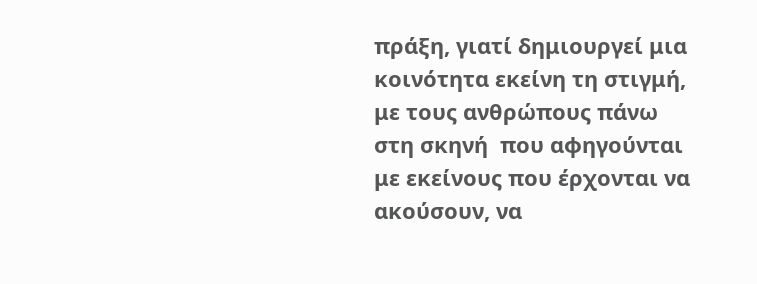πράξη, γιατί δημιουργεί μια κοινότητα εκείνη τη στιγμή, με τους ανθρώπους πάνω στη σκηνή  που αφηγούνται με εκείνους που έρχονται να ακούσουν, να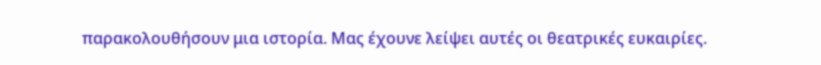παρακολουθήσουν μια ιστορία. Μας έχουνε λείψει αυτές οι θεατρικές ευκαιρίες.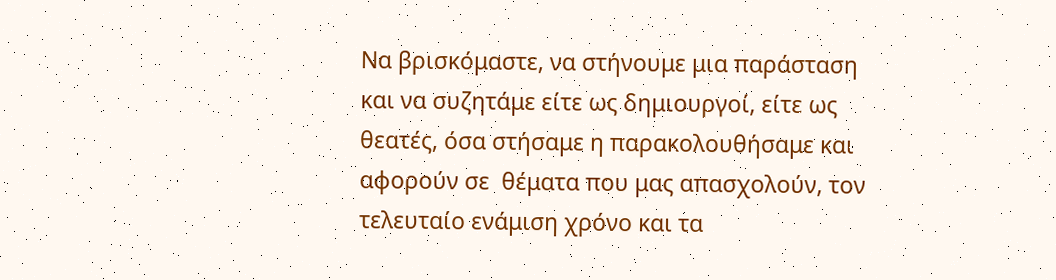Να βρισκόμαστε, να στήνουμε μια παράσταση και να συζητάμε είτε ως δημιουργοί, είτε ως θεατές, όσα στήσαμε η παρακολουθήσαμε και αφορούν σε  θέματα που μας απασχολούν, τον τελευταίο ενάμιση χρόνο και τα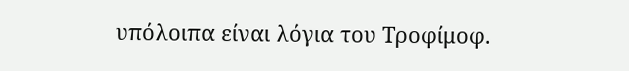υπόλοιπα είναι λόγια του Τροφίμοφ.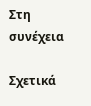Στη συνέχεια

Σχετικά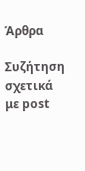Άρθρα

Συζήτηση σχετικά με post